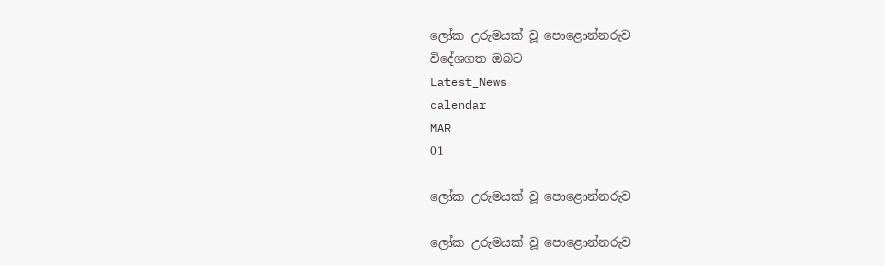ලෝක උරුමයක් වූ පොළොන්නරුව
විදේශගත ඔබට
Latest_News
calendar
MAR
01

ලෝක උරුමයක් වූ පොළොන්නරුව

ලෝක උරුමයක් වූ පොළොන්නරුව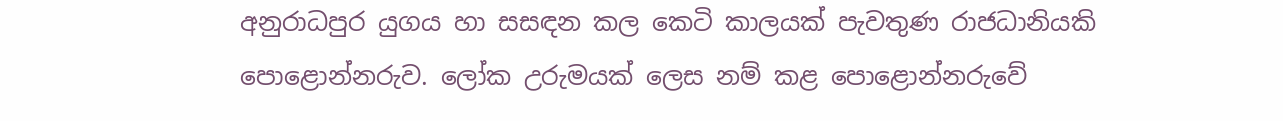අනුරාධපුර යුගය හා සසඳන කල කෙටි කාලයක් පැවතුණ රාජධානියකි පොළොන්නරුව. ලෝක උරුමයක් ලෙස නම් කළ පොළොන්නරුවේ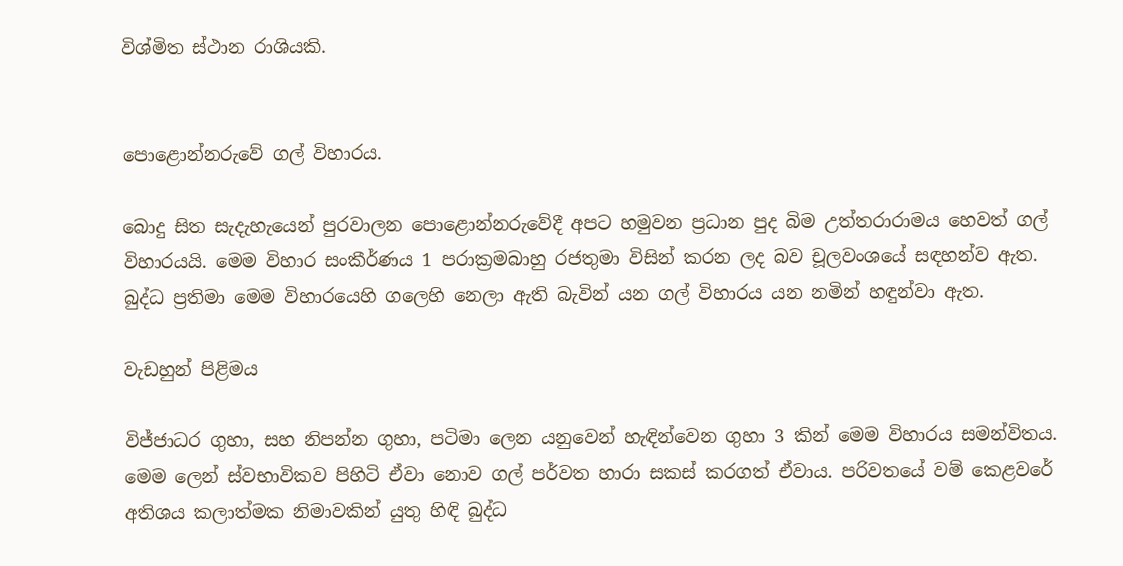විශ්මිත ස්ථාන රාශියකි.


පොළොන්නරුවේ ගල් විහාරය.

බොදු සිත සැදැහැයෙන් පුරවාලන පොළොන්නරුවේදී අපට හමුවන ප්‍රධාන පුද බිම උත්තරාරාමය හෙවත් ගල් විහාරයයි. මෙම විහාර සංකීර්ණය 1 පරාක්‍රමබාහු රජතුමා විසින් කරන ලද බව චූලවංශයේ සඳහන්ව ඇත. බුද්ධ ප්‍රතිමා මෙම විහාරයෙහි ගලෙහි නෙලා ඇති බැවින් යන ගල් විහාරය යන නමින් හඳුන්වා ඇත.

වැඩහුන් පිළිමය

විජ්ජාධර ගුහා, සහ නිපන්න ගුහා, පටිමා ලෙන යනුවෙන් හැඳින්වෙන ගුහා 3 කින් මෙම විහාරය සමන්විතය. මෙම ලෙන් ස්වභාවිකව පිහිටි ඒවා නොව ගල් පර්වත හාරා සකස් කරගත් ඒවාය. පරිවතයේ වම් කෙළවරේ අතිශය කලාත්මක නිමාවකින් යුතු හිඳි බුද්ධ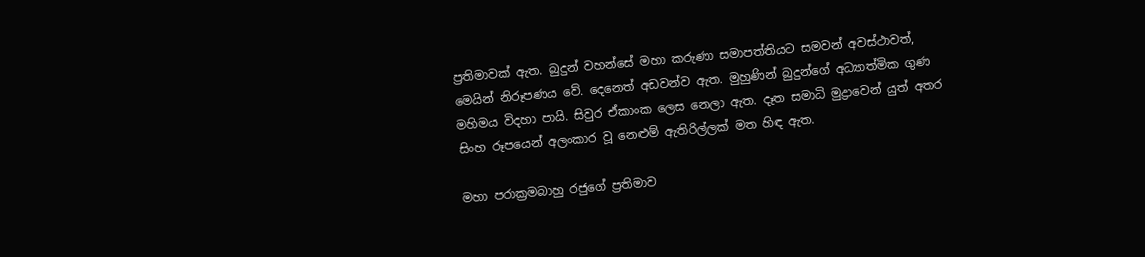ප්‍රතිමාවක් ඇත. බුදුන් වහන්සේ මහා කරුණා සමාපත්තියට සමවන් අවස්ථාවත්, මෙයින් නිරූපණය වේ. දෙනෙත් අඩවන්ව ඇත. මුහුණින් බුදුන්ගේ අධ්‍යාත්මික ගුණ මහිමය විදහා පායි. සිවුර ඒකාංක ලෙස නෙලා ඇත. දෑත සමාධි මුද්‍රාවෙන් යුත් අතර සිංහ රූපයෙන් අලංකාර වූ නෙළුම් ඇතිරිල්ලක් මත හිඳ ඇත.

මහා පරාක්‍රමබාහු රජුගේ ප්‍රතිමාව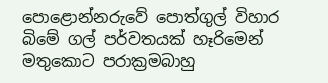පොළොන්නරුවේ පොත්ගුල් විහාර බිමේ ගල් පර්වතයක් හෑරිමෙන් මතුකොට පරාක්‍රමබාහු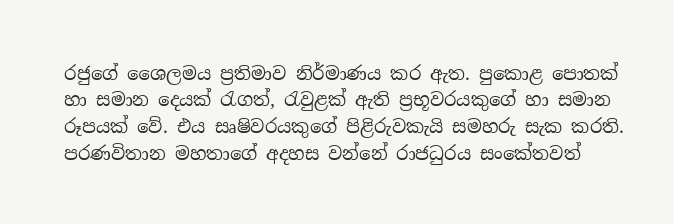රජුගේ ශෛලමය ප්‍රතිමාව නිර්මාණය කර ඇත. පුකොළ පොතක් හා සමාන දෙයක් රැගත්, රැවුළක් ඇති ප්‍රභූවරයකුගේ හා සමාන රූපයක් වේ. එය සෘෂිවරයකුගේ පිළිරුවකැයි සමහරු සැක කරති. පරණවිතාන මහතාගේ අදහස වන්නේ රාජධුරය සංකේතවත්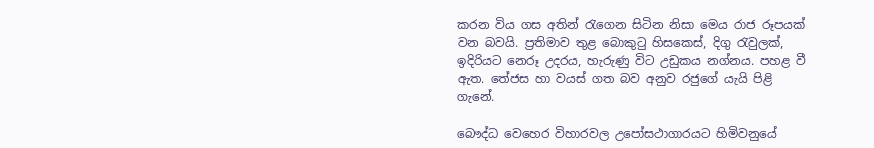කරන විය ගස අතින් රැගෙන සිටින නිසා මෙය රාජ රූපයක් වන බවයි. ප්‍රතිමාව තුළ බොකුටු හිසකෙස්, දිගු රැවුලක්, ඉදිරියට නෙරූ උදරය, හැරුණු විට උඩුකය නග්නය. පහළ වී ඇත. තේජස හා වයස් ගත බව අනුව රජුගේ යැයි පිළි ගැනේ.

බෞද්ධ වෙහෙර විහාරවල උපෝසථාගාරයට හිමිවනුයේ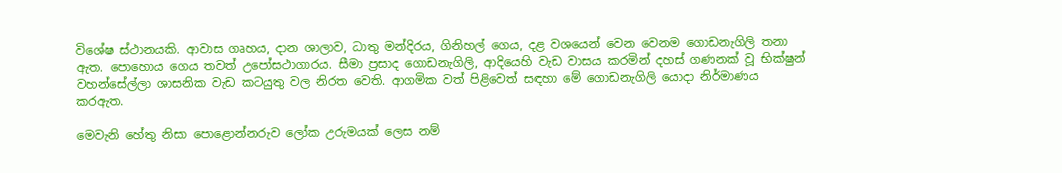විශේෂ ස්ථානයකි. ආවාස ගෘහය, දාන ශාලාව, ධාතු මන්දිරය, ගිනිහල් ගෙය, දළ වශයෙන් වෙන වෙනම ගොඩනැගිලි තනා ඇත. පොහොය ගෙය තවත් උපෝසථාගාරය. සීමා ප්‍රසාද ගොඩනැගිලි, ආදියෙහි වැඩ වාසය කරමින් දහස් ගණනක් වූ භික්ෂුන් වහන්සේල්ලා ශාසනික වැඩ කටයුතු වල නිරත වෙති. ආගමික වත් පිළිවෙත් සඳහා මේ ගොඩනැගිලි යොදා නිර්මාණය කරඇත.

මෙවැනි හේතු නිසා පොළොන්නරුව ලෝක උරුමයක් ලෙස නම්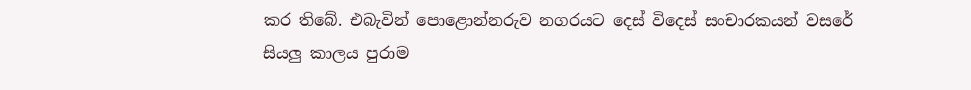කර තිබේ. එබැවින් පොළොන්නරුව නගරයට දෙස් විදෙස් සංචාරකයන් වසරේ සියලු කාලය පුරාම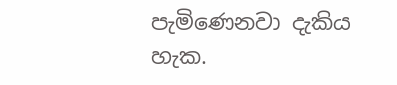පැමිණෙනවා දැකිය හැක.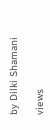by Dilki Shamani

views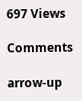697 Views

Comments

arrow-up